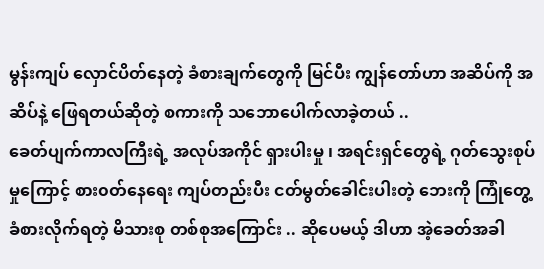မွန်းကျပ် လှောင်ပိတ်နေတဲ့ ခံစားချက်တွေကို မြင်ပီး ကျွန်တော်ဟာ အဆိပ်ကို အဆိပ်နဲ့ ဖြေရတယ်ဆိုတဲ့ စကားကို သဘောပေါက်လာခဲ့တယ် ..
ခေတ်ပျက်ကာလကြီးရဲ့ အလုပ်အကိုင် ရှားပါးမှု ၊ အရင်းရှင်တွေရဲ့ ဂုတ်သွေးစုပ်မှုကြောင့် စား၀တ်နေရေး ကျပ်တည်းပီး ငတ်မွတ်ခေါင်းပါးတဲ့ ဘေးကို ကြုံတွေ့ ခံစားလိုက်ရတဲ့ မိသားစု တစ်စုအကြောင်း .. ဆိုပေမယ့် ဒါဟာ အဲ့ခေတ်အခါ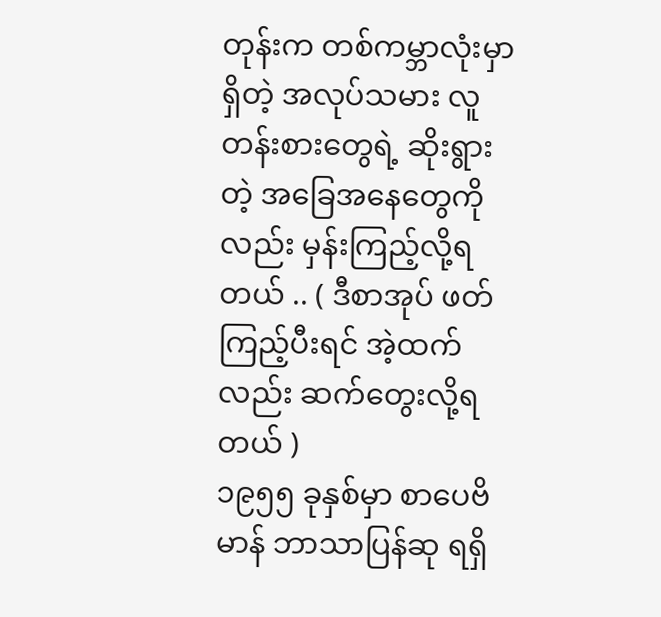တုန်းက တစ်ကမ္ဘာလုံးမှာရှိတဲ့ အလုပ်သမား လူတန်းစားတွေရဲ့ ဆိုးရွားတဲ့ အခြေအနေတွေကိုလည်း မှန်းကြည့်လို့ရတယ် .. ( ဒီစာအုပ် ဖတ်ကြည့်ပီးရင် အဲ့ထက်လည်း ဆက်တွေးလို့ရတယ် )
၁၉၅၅ ခုနှစ်မှာ စာပေဗိမာန် ဘာသာပြန်ဆု ရရှိ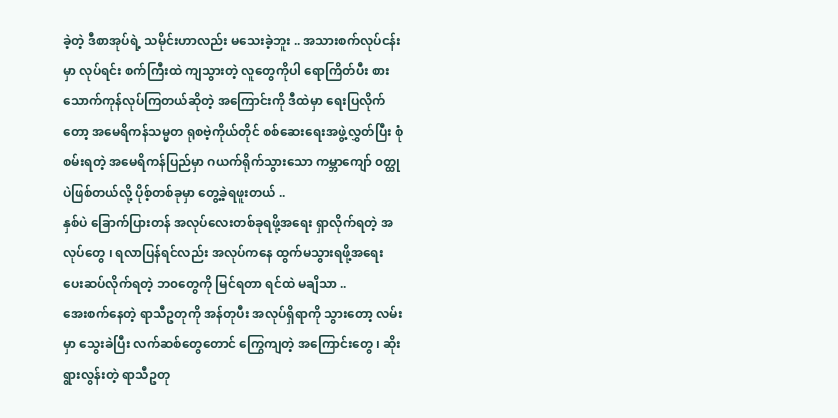ခဲ့တဲ့ ဒီစာအုပ်ရဲ့ သမိုင်းဟာလည်း မသေးခဲ့ဘူး .. အသားစက်လုပ်ငန်းမှာ လုပ်ရင်း စက်ကြီးထဲ ကျသွားတဲ့ လူတွေကိုပါ ရောကြိတ်ပီး စားသောက်ကုန်လုပ်ကြတယ်ဆိုတဲ့ အကြောင်းကို ဒီထဲမှာ ရေးပြလိုက်တော့ အမေရိကန်သမ္မတ ရုစဗဲ့ကိုယ်တိုင် စစ်ဆေးရေးအဖွဲ့လွှတ်ပြီး စုံစမ်းရတဲ့ အမေရိကန်ပြည်မှာ ဂယက်ရိုက်သွားသော ကမ္ဘာကျော် ၀တ္ထုပဲဖြစ်တယ်လို့ ပိုစ့်တစ်ခုမှာ တွေ့ခဲ့ရဖူးတယ် ..
နှစ်ပဲ ခြောက်ပြားတန် အလုပ်လေးတစ်ခုရဖို့အရေး ရှာလိုက်ရတဲ့ အလုပ်တွေ ၊ ရလာပြန်ရင်လည်း အလုပ်ကနေ ထွက်မသွားရဖို့အရေး ပေးဆပ်လိုက်ရတဲ့ ဘ၀တွေကို မြင်ရတာ ရင်ထဲ မချိသာ ..
အေးစက်နေတဲ့ ရာသီဥတုကို အန်တုပီး အလုပ်ရှိရာကို သွားတော့ လမ်းမှာ သွေးခဲပြီး လက်ဆစ်တွေတောင် ကြွေကျတဲ့ အကြောင်းတွေ ၊ ဆိုးရွားလွန်းတဲ့ ရာသီဥတု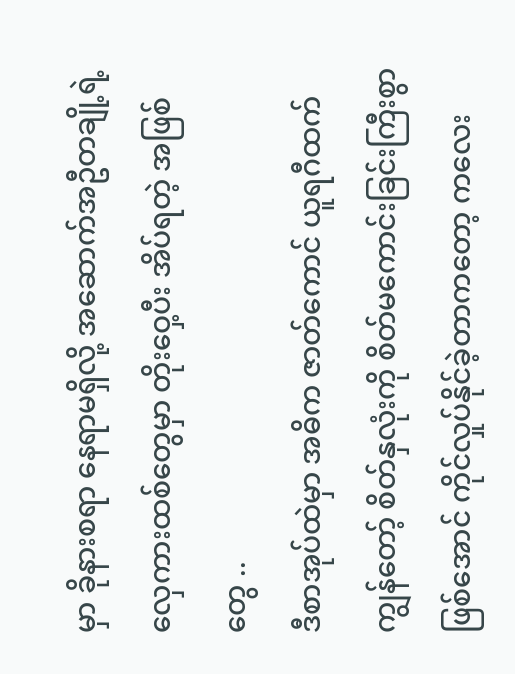မှာ ခိုနားစရာ နေရာမရှိလို့ အဆောက်အဦတချို့ရဲ့ လှေကားထစ်တွေမှာ တိုးဝှေ့ပီး အိပ်ရတဲ့ အဖြစ်တွေ ..
ဒီစာအုပ်ထဲမှာ အဓိက ဇာတ်ကောင် ယူရဂီထက် ကျွန်တော့် စိတ်နှလုံးကို စိတ်မကောင်းခြင်းကြီးစွာဖြစ်အောင် ကိုင်လှုပ်နိုင်ခဲ့တာကတော့ ကလေး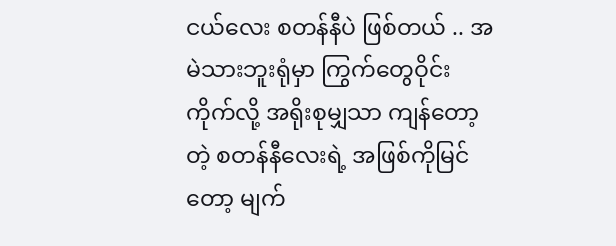ငယ်လေး စတန်နီပဲ ဖြစ်တယ် .. အမဲသားဘူးရုံမှာ ကြွက်တွေဝိုင်းကိုက်လို့ အရိုးစုမျှသာ ကျန်တော့တဲ့ စတန်နီလေးရဲ့ အဖြစ်ကိုမြင်တော့ မျက်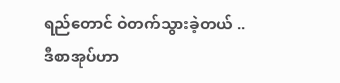ရည်တောင် ဝဲတက်သွားခဲ့တယ် ..
ဒီစာအုပ်ဟာ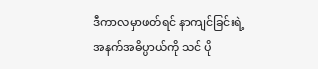ဒီကာလမှာဖတ်ရင် နာကျင်ခြင်းရဲ့ အနက်အဓိပ္ပာယ်ကို သင် ပို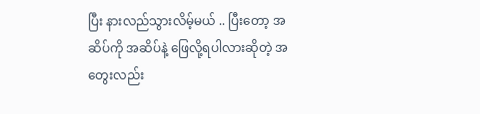ပြီး နားလည်သွားလိမ့်မယ် .. ပြီးတော့ အဆိပ်ကို အဆိပ်နဲ့ ဖြေလို့ရပါလားဆိုတဲ့ အတွေးလည်း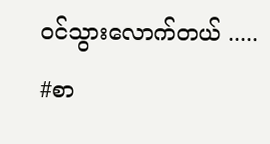၀င်သွားလောက်တယ် .....
#စာ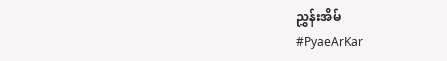ညွှန်းအိမ်
#PyaeArKar